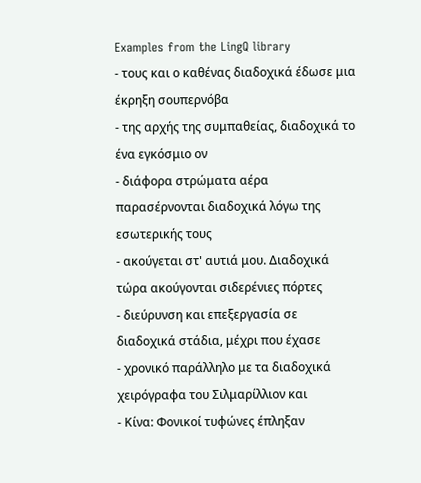Examples from the LingQ library
- τους και ο καθένας διαδοχικά έδωσε μια έκρηξη σουπερνόβα
- της αρχής της συμπαθείας, διαδοχικά το ένα εγκόσμιο ον
- διάφορα στρώματα αέρα παρασέρνονται διαδοχικά λόγω της εσωτερικής τους
- ακούγεται στ' αυτιά μου. Διαδοχικά τώρα ακούγονται σιδερένιες πόρτες
- διεύρυνση και επεξεργασία σε διαδοχικά στάδια, μέχρι που έχασε
- χρονικό παράλληλο με τα διαδοχικά χειρόγραφα του Σιλμαρίλλιον και
- Κίνα: Φονικοί τυφώνες έπληξαν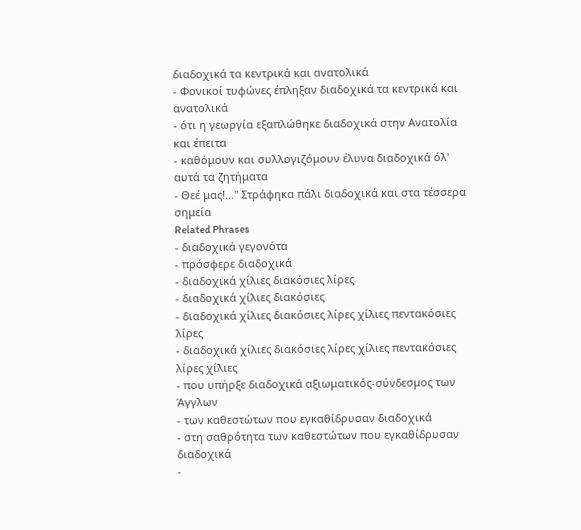διαδοχικά τα κεντρικά και ανατολικά
- Φονικοί τυφώνες έπληξαν διαδοχικά τα κεντρικά και ανατολικά
- ότι η γεωργία εξαπλώθηκε διαδοχικά στην Ανατολία και έπειτα
- καθόμουν και συλλογιζόμουν έλυνα διαδοχικά όλ' αυτά τα ζητήματα
- Θεέ μας!…'' Στράφηκα πάλι διαδοχικά και στα τέσσερα σημεία
Related Phrases
- διαδοχικά γεγονότα
- πρόσφερε διαδοχικά
- διαδοχικά χίλιες διακόσιες λίρες
- διαδοχικά χίλιες διακόσιες
- διαδοχικά χίλιες διακόσιες λίρες χίλιες πεντακόσιες λίρες
- διαδοχικά χίλιες διακόσιες λίρες χίλιες πεντακόσιες λίρες χίλιες
- που υπήρξε διαδοχικά αξιωματικός-σύνδεσμος των Άγγλων
- των καθεστώτων που εγκαθίδρυσαν διαδοχικά
- στη σαθρότητα των καθεστώτων που εγκαθίδρυσαν διαδοχικά
-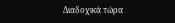Διαδοχικά τώρα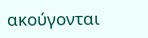ακούγονται